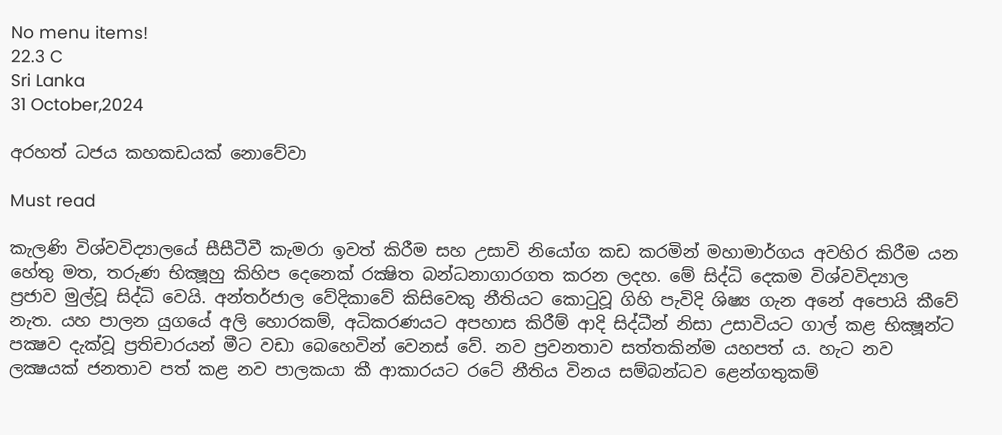No menu items!
22.3 C
Sri Lanka
31 October,2024

අරහත් ධජය කහකඩයක් නොවේවා

Must read

කැලණි විශ්වවිද්‍යාලයේ සීසීටීවී කැමරා ඉවත් කිරීම සහ උසාවි නියෝග කඩ කරමින් මහාමාර්ගය අවහිර කිරීම යන හේතු මත, තරුණ භික්‍ෂූහු කිහිප දෙනෙක් රක්‍ෂිත බන්ධනාගාරගත කරන ලදහ. මේ සිද්ධි දෙකම විශ්වවිද්‍යාල ප්‍රජාව මුල්වූ සිද්ධි වෙයි. අන්තර්ජාල වේදිකාවේ කිසිවෙකු නීතියට කොටුවූ ගිහි පැවිදි ශිෂ්‍ය ගැන අනේ අපොයි කීවේ නැත. යහ පාලන යුගයේ අලි හොරකම්, අධිකරණයට අපහාස කිරීම් ආදි සිද්ධීන් නිසා උසාවියට ගාල් කළ භික්‍ෂූන්ට පක්‍ෂව දැක්වූ ප්‍රතිචාරයන් මීට වඩා බෙහෙවින් වෙනස් වේ. නව ප්‍රවනතාව සත්තකින්ම යහපත් ය. හැට නව ලක්‍ෂයක් ජනතාව පත් කළ නව පාලකයා කී ආකාරයට රටේ නීතිය විනය සම්බන්ධව ළෙන්ගතුකම්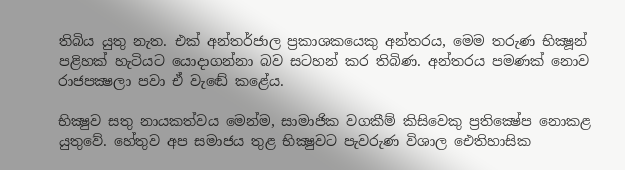තිබිය යුතු නැත. එක් අන්තර්ජාල ප්‍රකාශකයෙකු අන්තරය, මෙම තරුණ භික්‍ෂූන් පළිහක් හැටියට යොදාගන්නා බව සටහන් කර තිබිණ. අන්තරය පමණක් නොව රාජපක්‍ෂලා පවා ඒ වැඬේ කළේය.

භික්‍ෂුව සතු නායකත්වය මෙන්ම, සාමාජික වගකීම් කිසිවෙකු ප්‍රතික්‍ෂේප නොකළ යුතුවේ. හේතුව අප සමාජය තුළ භික්‍ෂුවට පැවරුණ විශාල ඓතිහාසික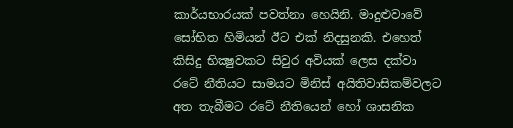කාර්යභාරයක් පවත්නා හෙයිනි. මාදුළුවාවේ සෝභිත හිමියන් ඊට එක් නිදසුනකි. එහෙත් කිසිදු භික්‍ෂුවකට සිවුර අවියක් ලෙස දක්වා රටේ නීතියට සාමයට මිනිස් අයිතිවාසිකම්වලට අත තැබීමට රටේ නීතියෙන් හෝ ශාසනික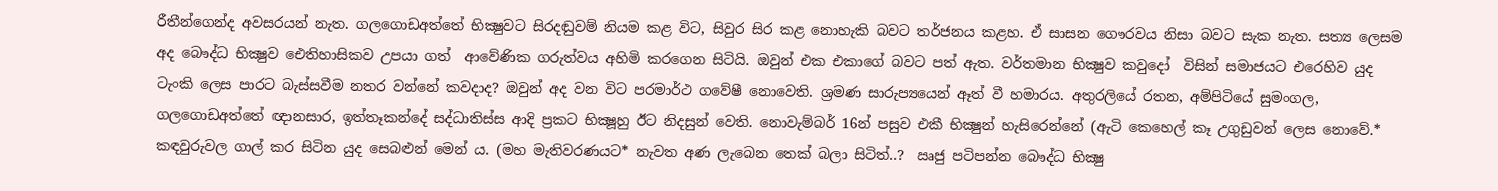රීතීන්ගෙන්ද අවසරයන් නැත. ගලගොඩඅත්තේ භික්‍ෂුවට සිරදඬුවම් නියම කළ විට, සිවුර සිර කළ නොහැකි බවට තර්ජනය කළහ. ඒ සාසන ගෞරවය නිසා බවට සැක නැත. සත්‍ය ලෙසම අද බෞද්ධ භික්‍ෂුව ඓතිහාසිකව උපයා ගත්  ආවේණික ගරුත්වය අහිමි කරගෙන සිටියි. ඔවුන් එක එකාගේ බවට පත් ඇත. වර්තමාන භික්‍ෂුව කවුදෝ  විසින් සමාජයට එරෙහිව යුද ටැංකි ලෙස පාරට බැස්සවීම නතර වන්නේ කවදාද? ඔවුන් අද වන විට පරමාර්ථ ගවේෂී නොවෙති. ශ්‍රමණ සාරුප්‍යයෙන් ඈත් වී හමාරය. අතුරලියේ රතන, අම්පිටියේ සුමංගල, ගලගොඩඅත්තේ ඥානසාර, ඉත්තෑකන්දේ සද්ධාතිස්ස ආදි ප්‍රකට භික්‍ෂූහු ඊට නිදසුන් වෙති. නොවැම්බර් 16න් පසුව එකී භික්‍ෂුන් හැසිරෙන්නේ (ඇටි කෙහෙල් කෑ උගුඩුවන් ලෙස නොවේ.* කඳවුරුවල ගාල් කර සිටින යුද සෙබළුන් මෙන් ය. (මහ මැතිවරණයට* නැවත අණ ලැබෙන තෙක් බලා සිටිත්..?  ඍජු පටිපන්න බෞද්ධ භික්‍ෂු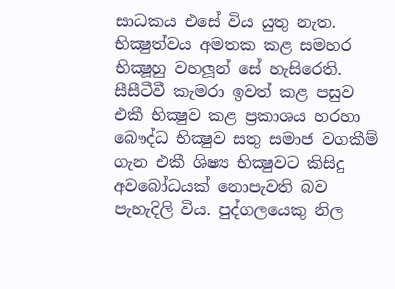සාධකය එසේ විය යුතු නැත. භික්‍ෂුත්වය අමතක කළ සමහර භික්‍ෂූහු වහලූන් සේ හැසිරෙති. සීසීටීවී කැමරා ඉවත් කළ පසුව එකී භික්‍ෂුව කළ ප්‍රකාශය හරහා බෞද්ධ භික්‍ෂුව සතු සමාජ වගකීම් ගැන එකී ශිෂ්‍ය භික්‍ෂුවට කිසිදු අවබෝධයක් නොපැවති බව පැහැදිලි විය. පුද්ගලයෙකු නිල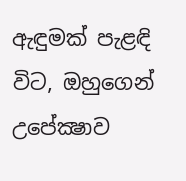ඇඳුමක් පැළඳි විට, ඔහුගෙන් උපේක්‍ෂාව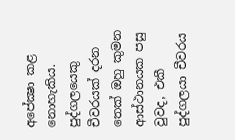අපේක්‍ෂා කළ නොහැකිය. පුද්ගලයෙකු චීවරයක් දරන තෙක් ඔහු කුමන ආස්ථානයක පසු වුවද, එකී පුද්ගලයා චීවරය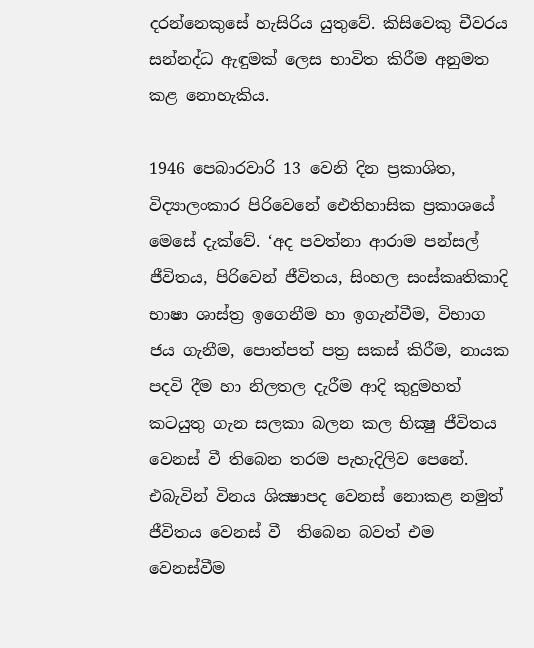දරන්නෙකුසේ හැසිරිය යුතුවේ. කිසිවෙකු චීවරය සන්නද්ධ ඇඳුමක් ලෙස භාවිත කිරීම අනුමත කළ නොහැකිය.

1946 පෙබාරවාරි 13 වෙනි දින ප්‍රකාශිත, විද්‍යාලංකාර පිරිවෙනේ ඓතිහාසික ප්‍රකාශයේ මෙසේ දැක්වේ. ‘අද පවත්නා ආරාම පන්සල් ජීවිතය, පිරිවෙන් ජීවිතය, සිංහල සංස්කෘතිකාදි භාෂා ශාස්ත්‍ර ඉගෙනීම හා ඉගැන්වීම, විභාග ජය ගැනීම, පොත්පත් පත්‍ර සකස් කිරීම, නායක පදවි දීම හා නිලතල දැරීම ආදි කුදුමහත් කටයුතු ගැන සලකා බලන කල භික්‍ෂු ජීවිතය වෙනස් වී තිබෙන තරම පැහැදිලිව පෙනේ. එබැවින් විනය ශික්‍ෂාපද වෙනස් නොකළ නමුත් ජීවිතය වෙනස් වී  තිබෙන බවත් එම වෙනස්වීම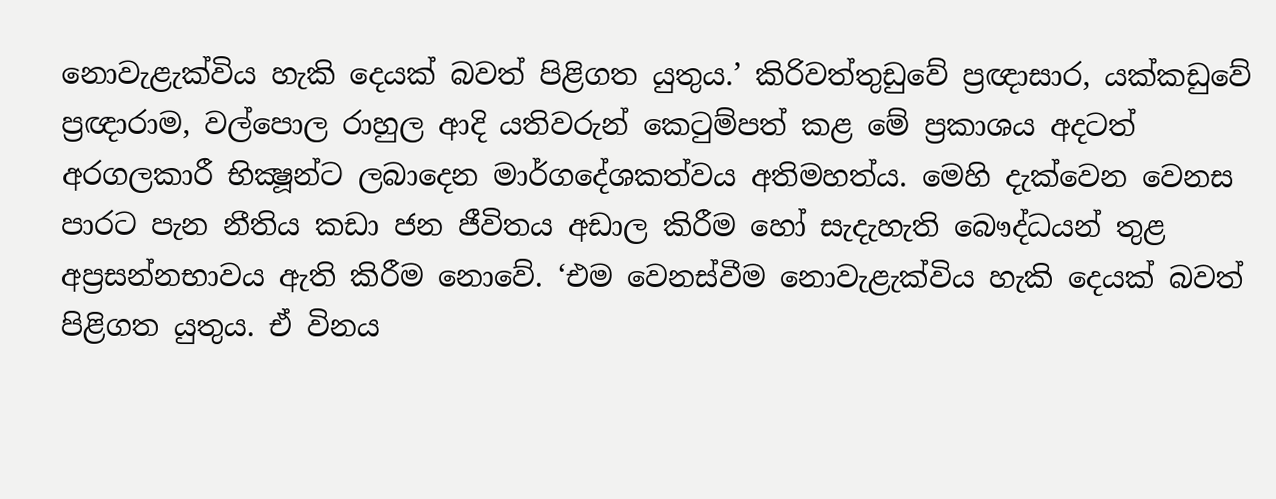නොවැළැක්විය හැකි දෙයක් බවත් පිළිගත යුතුය.’ කිරිවත්තුඩුවේ ප්‍රඥාසාර, යක්කඩුවේ ප්‍රඥාරාම, වල්පොල රාහුල ආදි යතිවරුන් කෙටුම්පත් කළ මේ ප්‍රකාශය අදටත් අරගලකාරී භික්‍ෂූන්ට ලබාදෙන මාර්ගදේශකත්වය අතිමහත්ය. මෙහි දැක්වෙන වෙනස පාරට පැන නීතිය කඩා ජන ජීවිතය අඩාල කිරීම හෝ සැදැහැති බෞද්ධයන් තුළ අප්‍රසන්නභාවය ඇති කිරීම නොවේ. ‘එම වෙනස්වීම නොවැළැක්විය හැකි දෙයක් බවත් පිළිගත යුතුය. ඒ විනය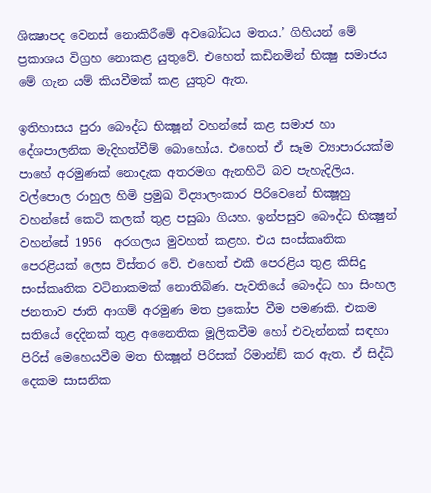ශික්‍ෂාපද වෙනස් නොකිරීමේ අවබෝධය මතය.’ ගිහියන් මේ ප්‍රකාශය විග්‍රහ නොකළ යුතුවේ. එහෙත් කඩිනමින් භික්‍ෂු සමාජය මේ ගැන යම් කියවීමක් කළ යුතුව ඇත.

ඉතිහාසය පුරා බෞද්ධ භික්‍ෂූන් වහන්සේ කළ සමාජ හා දේශපාලනික මැදිහත්වීම් බොහෝය. එහෙත් ඒ සෑම ව්‍යාපාරයක්ම පාහේ අරමුණක් නොදැක අතරමග ඇනහිටි බව පැහැදිලිය. වල්පොල රාහුල හිමි ප්‍රමුඛ විද්‍යාලංකාර පිරිවෙනේ භික්‍ෂූහු වහන්සේ කෙටි කලක් තුළ පසුබා ගියහ. ඉන්පසුව බෞද්ධ භික්‍ෂුන් වහන්සේ 1956  අරගලය මුවහත් කළහ. එය සංස්කෘතික පෙරළියක් ලෙස විස්තර වේ. එහෙත් එකී පෙරළිය තුළ කිසිදු සංස්කෘතික වටිනාකමක් නොතිබිණ. පැවතියේ බෞද්ධ හා සිංහල ජනතාව ජාති ආගම් අරමුණ මත ප්‍රකෝප වීම පමණකි. එකම සතියේ දෙදිනක් තුළ අනෛතික මූලිකවීම හෝ එවැන්නක් සඳහා පිරිස් මෙහෙයවීම මත භික්‍ෂූන් පිරිසක් රිමාන්ඞ් කර ඇත. ඒ සිද්ධි දෙකම සාසනික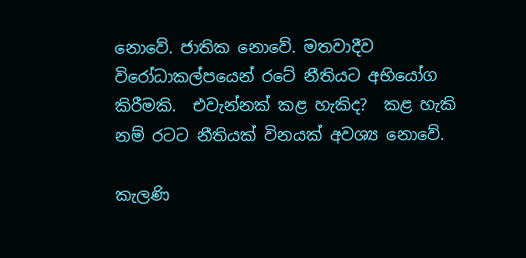නොවේ. ජාතික නොවේ. මතවාදීව විරෝධාකල්පයෙන් රටේ නීතියට අභියෝග කිරීමකි.  එවැන්නක් කළ හැකිද?  කළ හැකි නම් රටට නීතියක් විනයක් අවශ්‍ය නොවේ.

කැලණි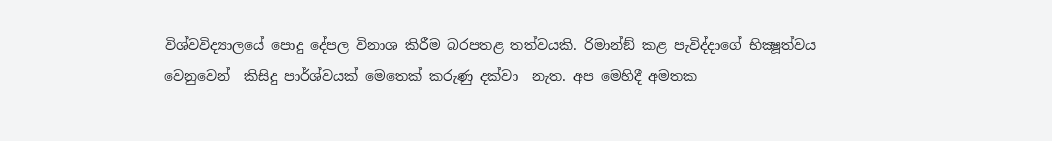විශ්වවිද්‍යාලයේ පොදු දේපල විනාශ කිරීම බරපතළ තත්වයකි. රිමාන්ඞ් කළ පැවිද්දාගේ භික්‍ෂූත්වය වෙනුවෙන්  කිසිදු පාර්ශ්වයක් මෙතෙක් කරුණු දක්වා  නැත. අප මෙහිදී අමතක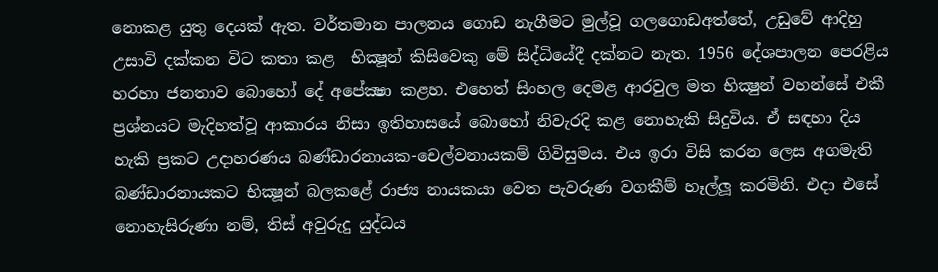නොකළ යුතු දෙයක් ඇත. වර්තමාන පාලනය ගොඩ නැගීමට මුල්වූ ගලගොඩඅත්තේ, උඩුවේ ආදිහු උසාවි දක්කන විට කතා කළ  භික්‍ෂූන් කිසිවෙකු මේ සිද්ධියේදී දක්නට නැත. 1956 දේශපාලන පෙරළිය හරහා ජනතාව බොහෝ දේ අපේක්‍ෂා කළහ. එහෙත් සිංහල දෙමළ ආරවුල මත භික්‍ෂුන් වහන්සේ එකී ප්‍රශ්නයට මැදිහත්වූ ආකාරය නිසා ඉතිහාසයේ බොහෝ නිවැරදි කළ නොහැකි සිදුවිය. ඒ සඳහා දිය හැකි ප්‍රකට උදාහරණය බණ්ඩාරනායක-චෙල්වනායකම් ගිවිසුමය. එය ඉරා විසි කරන ලෙස අගමැති බණ්ඩාරනායකට භික්‍ෂූන් බලකළේ රාජ්‍ය නායකයා වෙත පැවරුණ වගකීම් හෑල්ලූ කරමිනි. එදා එසේ නොහැසිරුණා නම්, තිස් අවුරුදු යුද්ධය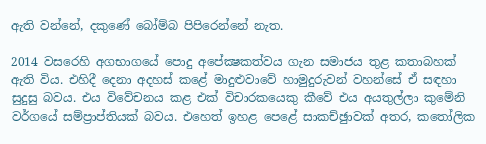ඇති වන්නේ, දකුණේ බෝම්බ පිපිරෙන්නේ නැත.

2014 වසරෙහි අගභාගයේ පොදු අපේක්‍ෂකත්වය ගැන සමාජය තුළ කතාබහක් ඇති විය. එහිදී දෙනා අදහස් කළේ මාදුළුවාවේ හාමුදුරුවන් වහන්සේ ඒ සඳහා සුදුසු බවය. එය විවේචනය කළ එක් විචාරකයෙකු කීවේ එය අයතුල්ලා කුමේනි වර්ගයේ සම්ප්‍රාප්තියක් බවය. එහෙත් ඉහළ පෙළේ සාකච්ඡුාවක් අතර, කතෝලික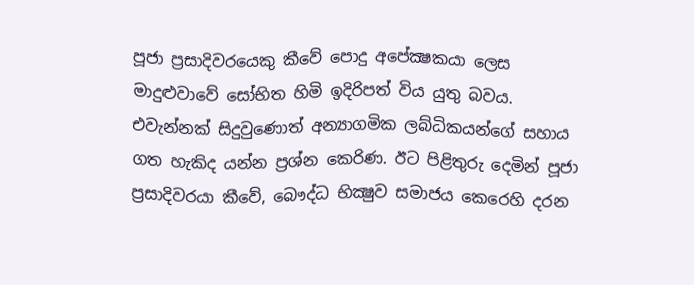පූජා ප්‍රසාදිවරයෙකු කීවේ පොදු අපේක්‍ෂකයා ලෙස මාදුළුවාවේ සෝභිත හිමි ඉදිරිපත් විය යුතු බවය. එවැන්නක් සිදුවුණොත් අන්‍යාගමික ලබ්ධිකයන්ගේ සහාය ගත හැකිද යන්න ප්‍රශ්න කෙරිණ. ඊට පිළිතුරු දෙමින් පූජා ප්‍රසාදිවරයා කීවේ, බෞද්ධ භික්‍ෂුව සමාජය කෙරෙහි දරන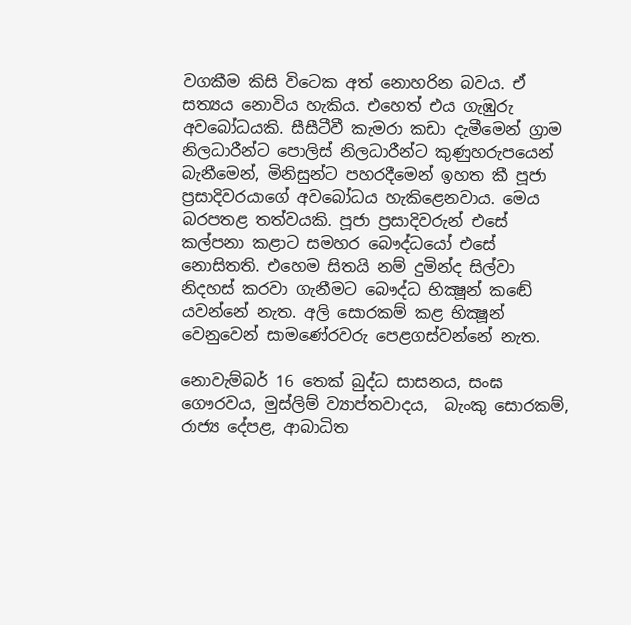වගකීම කිසි විටෙක අත් නොහරින බවය. ඒ සත්‍යය නොවිය හැකිය. එහෙත් එය ගැඹුරු අවබෝධයකි. සීසීටීවී කැමරා කඩා දැමීමෙන් ග්‍රාම නිලධාරීන්ට පොලිස් නිලධාරීන්ට කුණුහරුපයෙන් බැනීමෙන්, මිනිසුන්ට පහරදීමෙන් ඉහත කී පූජා ප්‍රසාදිවරයාගේ අවබෝධය හැකිළෙනවාය. මෙය බරපතළ තත්වයකි. පූජා ප්‍රසාදිවරුන් එසේ කල්පනා කළාට සමහර බෞද්ධයෝ එසේ නොසිතති. එහෙම සිතයි නම් දුමින්ද සිල්වා නිදහස් කරවා ගැනීමට බෞද්ධ භික්‍ෂූන් කඬේ යවන්නේ නැත. අලි සොරකම් කළ භික්‍ෂූන් වෙනුවෙන් සාමණේරවරු පෙළගස්වන්නේ නැත.

නොවැම්බර් 16 තෙක් බුද්ධ සාසනය, සංඝ ගෞරවය, මුස්ලිම් ව්‍යාප්තවාදය,  බැංකු සොරකම්, රාජ්‍ය දේපළ, ආබාධිත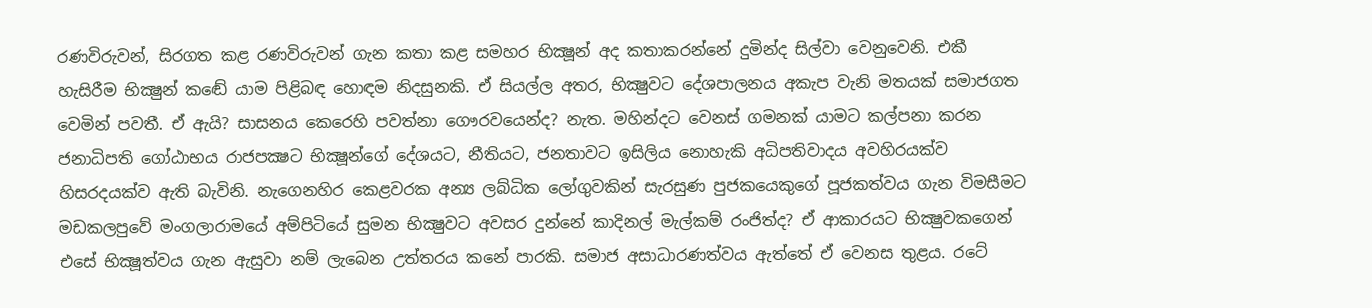රණවිරුවන්, සිරගත කළ රණවිරුවන් ගැන කතා කළ සමහර භික්‍ෂූන් අද කතාකරන්නේ දුමින්ද සිල්වා වෙනුවෙනි. එකී හැසිරීම භික්‍ෂුන් කඬේ යාම පිළිබඳ හොඳම නිදසුනකි. ඒ සියල්ල අතර, භික්‍ෂුවට දේශපාලනය අකැප වැනි මතයක් සමාජගත වෙමින් පවතී. ඒ ඇයි? සාසනය කෙරෙහි පවත්නා ගෞරවයෙන්ද? නැත. මහින්දට වෙනස් ගමනක් යාමට කල්පනා කරන ජනාධිපති ගෝඨාභය රාජපක්‍ෂට භික්‍ෂූන්ගේ දේශයට, නීතියට, ජනතාවට ඉසිලිය නොහැකි අධිපතිවාදය අවහිරයක්ව හිසරදයක්ව ඇති බැවිනි. නැගෙනහිර කෙළවරක අන්‍ය ලබ්ධික ලෝගුවකින් සැරසුණ පුජකයෙකුගේ පූජකත්වය ගැන විමසීමට මඩකලපුවේ මංගලාරාමයේ අම්පිටියේ සුමන භික්‍ෂුවට අවසර දුන්නේ කාදිනල් මැල්කම් රංජිත්ද? ඒ ආකාරයට භික්‍ෂුවකගෙන් එසේ භික්‍ෂූත්වය ගැන ඇසුවා නම් ලැබෙන උත්තරය කනේ පාරකි. සමාජ අසාධාරණත්වය ඇත්තේ ඒ වෙනස තුළය. රටේ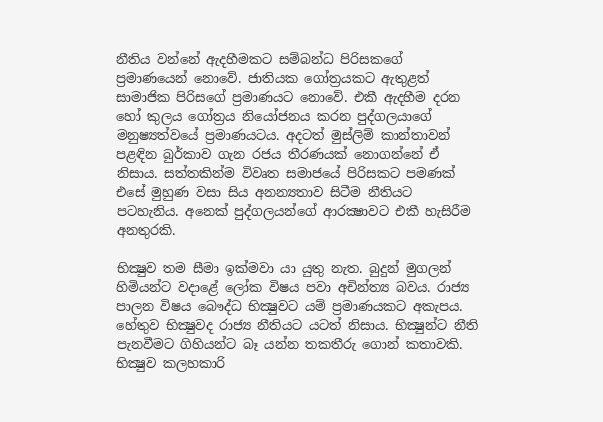නීතිය වන්නේ ඇදහීමකට සම්බන්ධ පිරිසකගේ ප්‍රමාණයෙන් නොවේ. ජාතියක ගෝත්‍රයකට ඇතුළත් සාමාජික පිරිසගේ ප්‍රමාණයට නොවේ. එකී ඇදහීම දරන හෝ කුලය ගෝත්‍රය නියෝජනය කරන පුද්ගලයාගේ මනුෂ්‍යත්වයේ ප්‍රමාණයටය. අදටත් මුස්ලිම් කාන්තාවන් පළඳින බුර්කාව ගැන රජය තීරණයක් නොගන්නේ ඒ නිසාය. සත්තකින්ම විවෘත සමාජයේ පිරිසකට පමණක් එසේ මුහුණ වසා සිය අනන්‍යතාව සිටීම නීතියට පටහැනිය. අනෙක් පුද්ගලයන්ගේ ආරක්‍ෂාවට එකී හැසිරීම අනතුරකි.

භික්‍ෂුව තම සීමා ඉක්මවා යා යුතු නැත. බුදුන් මුගලන් හිමියන්ට වදාළේ ලෝක විෂය පවා අචින්ත්‍ය බවය. රාජ්‍ය පාලන විෂය බෞද්ධ භික්‍ෂුවට යම් ප්‍රමාණයකට අකැපය. හේතුව භික්‍ෂුවද රාජ්‍ය නීතියට යටත් නිසාය. භික්‍ෂුන්ට නීති පැනවීමට ගිහියන්ට බෑ යන්න තකතීරු ගොන් කතාවකි. භික්‍ෂුව කලහකාරි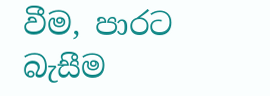වීම, පාරට බැසීම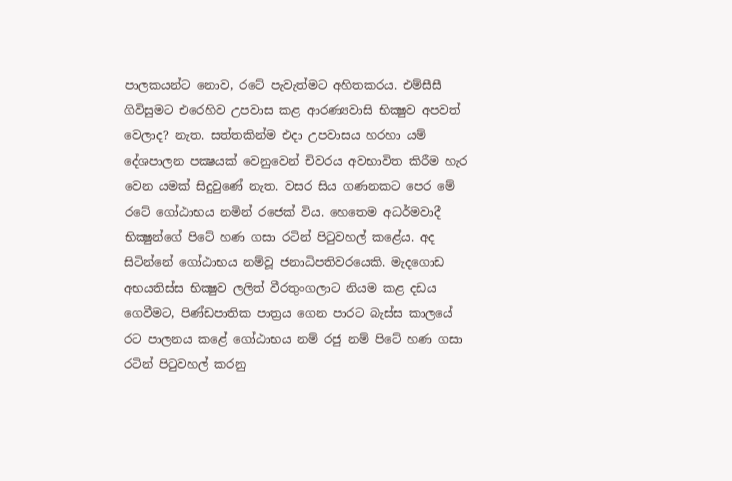පාලකයන්ට නොව, රටේ පැවැත්මට අහිතකරය. එම්සීසී ගිවිසුමට එරෙහිව උපවාස කළ ආරණ්‍යවාසි භික්‍ෂුව අපවත් වෙලාද? නැත. සත්තකින්ම එදා උපවාසය හරහා යම් දේශපාලන පක්‍ෂයක් වෙනුවෙන් චිවරය අවභාවිත කිරීම හැර වෙන යමක් සිදුවුණේ නැත. වසර සිය ගණනකට පෙර මේ රටේ ගෝඨාභය නමින් රජෙක් විය. හෙතෙම අධර්මවාදී භික්‍ෂුන්ගේ පිටේ හණ ගසා රටින් පිටුවහල් කළේය. අද සිටින්නේ ගෝඨාභය නම්වූ ජනාධිපතිවරයෙකි. මැදගොඩ අභයතිස්ස භික්‍ෂුව ලලිත් වීරතුංගලාට නියම කළ දඩය ගෙවීමට, පිණ්ඩපාතික පාත්‍රය ගෙන පාරට බැස්ස කාලයේ රට පාලනය කළේ ගෝඨාභය නම් රජු නම් පිටේ හණ ගසා රටින් පිටුවහල් කරනු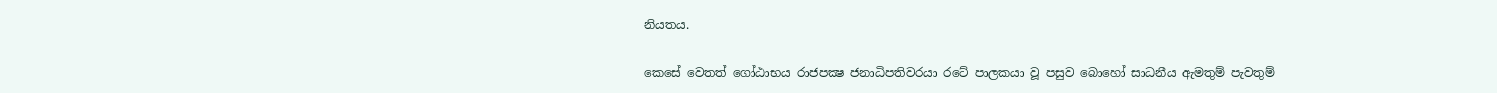නියතය.

කෙසේ වෙතත් ගෝඨාභය රාජපක්‍ෂ ජනාධිපතිවරයා රටේ පාලකයා වූ පසුව බොහෝ සාධනීය ඇමතුම් පැවතුම්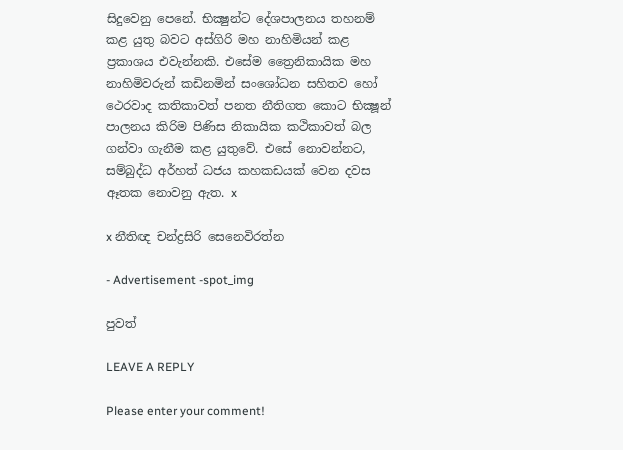සිදුවෙනු පෙනේ. භික්‍ෂුන්ට දේශපාලනය තහනම් කළ යුතු බවට අස්ගිරි මහ නාහිමියන් කළ ප්‍රකාශය එවැන්නකි. එසේම ත්‍රෛනිකායික මහ නාහිමිවරුන් කඩිනමින් සංශෝධන සහිතව හෝ ථෙරවාද කතිකාවත් පනත නීතිගත කොට භික්‍ෂූන් පාලනය කිරිම පිණිස නිකායික කථිකාවත් බල ගන්වා ගැනීම කළ යුතුවේ. එසේ නොවන්නට, සම්බුද්ධ අර්හත් ධජය කහකඩයක් වෙන දවස ඈතක නොවනු ඇත. x

x නීතිඥ චන්ද්‍රසිරි සෙනෙවිරත්න

- Advertisement -spot_img

පුවත්

LEAVE A REPLY

Please enter your comment!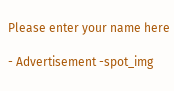Please enter your name here

- Advertisement -spot_img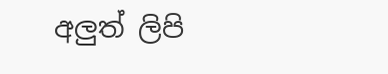අලුත් ලිපි